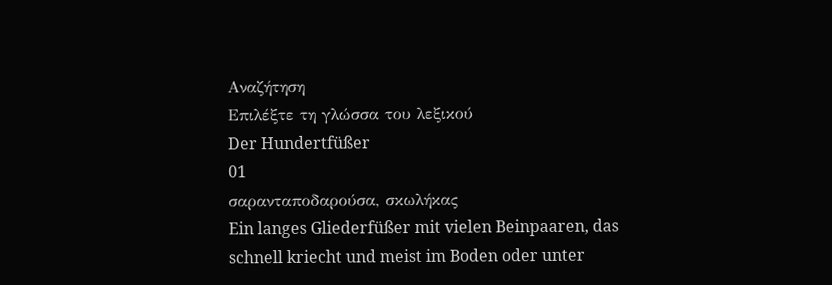Αναζήτηση
Επιλέξτε τη γλώσσα του λεξικού
Der Hundertfüßer
01
σαρανταποδαρούσα, σκωλήκας
Ein langes Gliederfüßer mit vielen Beinpaaren, das schnell kriecht und meist im Boden oder unter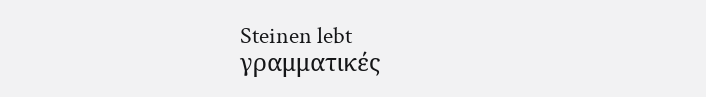Steinen lebt
γραμματικές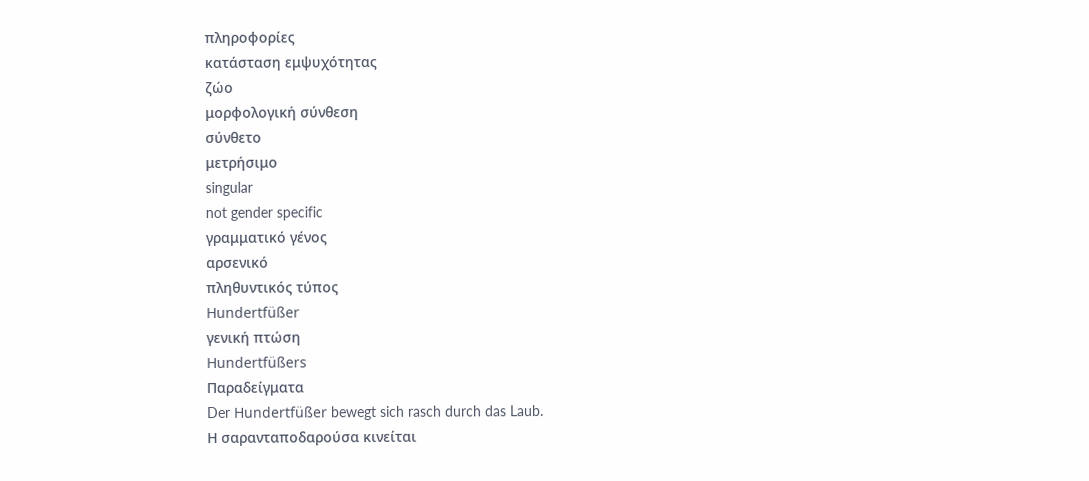πληροφορίες
κατάσταση εμψυχότητας
ζώο
μορφολογική σύνθεση
σύνθετο
μετρήσιμο
singular
not gender specific
γραμματικό γένος
αρσενικό
πληθυντικός τύπος
Hundertfüßer
γενική πτώση
Hundertfüßers
Παραδείγματα
Der Hundertfüßer bewegt sich rasch durch das Laub.
Η σαρανταποδαρούσα κινείται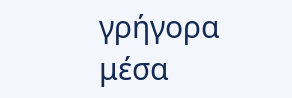γρήγορα μέσα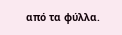από τα φύλλα.